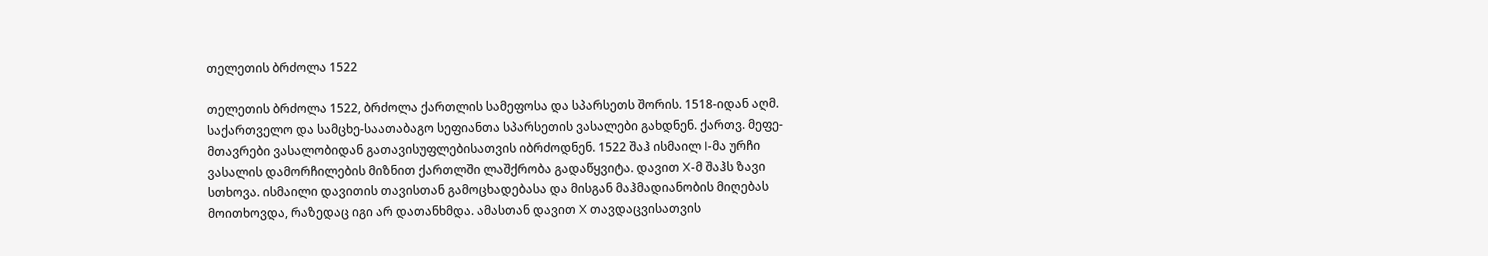თელეთის ბრძოლა 1522

თელეთის ბრძოლა 1522, ბრძოლა ქართლის სამეფოსა და სპარსეთს შორის. 1518-იდან აღმ. საქართველო და სამცხე-საათაბაგო სეფიანთა სპარსეთის ვასალები გახდნენ. ქართვ. მეფე-მთავრები ვასალობიდან გათავისუფლებისათვის იბრძოდნენ. 1522 შაჰ ისმაილ I-მა ურჩი ვასალის დამორჩილების მიზნით ქართლში ლაშქრობა გადაწყვიტა. დავით X-მ შაჰს ზავი სთხოვა. ისმაილი დავითის თავისთან გამოცხადებასა და მისგან მაჰმადიანობის მიღებას მოითხოვდა, რაზედაც იგი არ დათანხმდა. ამასთან დავით X თავდაცვისათვის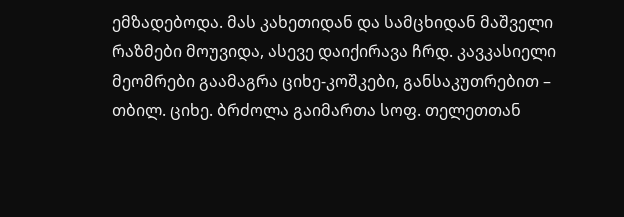ემზადებოდა. მას კახეთიდან და სამცხიდან მაშველი რაზმები მოუვიდა, ასევე დაიქირავა ჩრდ. კავკასიელი მეომრები გაამაგრა ციხე-კოშკები, განსაკუთრებით – თბილ. ციხე. ბრძოლა გაიმართა სოფ. თელეთთან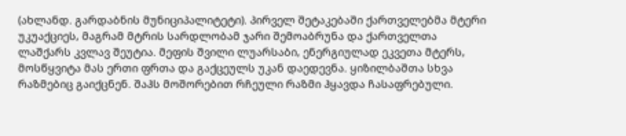(ახლანდ. გარდაბნის მუნიციპალიტეტი). პირველ შეტაკებაში ქართველებმა მტერი უკუაქციეს, მაგრამ მტრის სარდლობამ ჯარი შემოაბრუნა და ქართველთა ლაშქარს კვლავ შეუტია. მეფის შვილი ლუარსაბი, ენერგიულად ეკვეთა მტერს, მოსწყვიტა მას ერთი ფრთა და გაქცეულს უკან დაედევნა. ყიზილბაშთა სხვა რაზმებიც გაიქცნენ. შაჰს მოშორებით რჩეული რაზმი ჰყავდა ჩასაფრებული.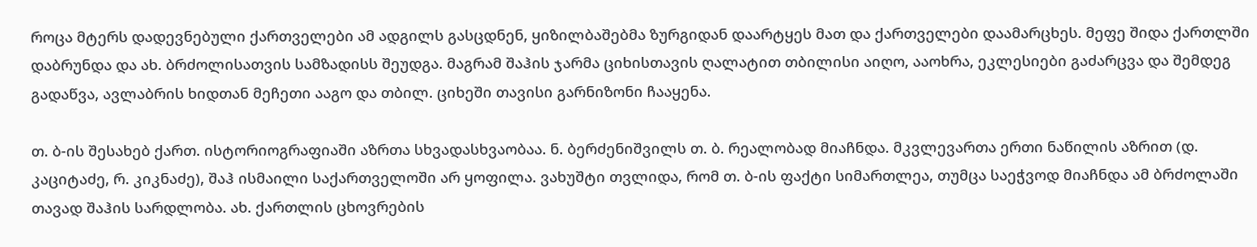როცა მტერს დადევნებული ქართველები ამ ადგილს გასცდნენ, ყიზილბაშებმა ზურგიდან დაარტყეს მათ და ქართველები დაამარცხეს. მეფე შიდა ქართლში დაბრუნდა და ახ. ბრძოლისათვის სამზადისს შეუდგა. მაგრამ შაჰის ჯარმა ციხისთავის ღალატით თბილისი აიღო, ააოხრა, ეკლესიები გაძარცვა და შემდეგ გადაწვა, ავლაბრის ხიდთან მეჩეთი ააგო და თბილ. ციხეში თავისი გარნიზონი ჩააყენა.

თ. ბ-ის შესახებ ქართ. ისტორიოგრაფიაში აზრთა სხვადასხვაობაა. ნ. ბერძენიშვილს თ. ბ. რეალობად მიაჩნდა. მკვლევართა ერთი ნაწილის აზრით (დ. კაციტაძე, რ. კიკნაძე), შაჰ ისმაილი საქართველოში არ ყოფილა. ვახუშტი თვლიდა, რომ თ. ბ-ის ფაქტი სიმართლეა, თუმცა საეჭვოდ მიაჩნდა ამ ბრძოლაში თავად შაჰის სარდლობა. ახ. ქართლის ცხოვრების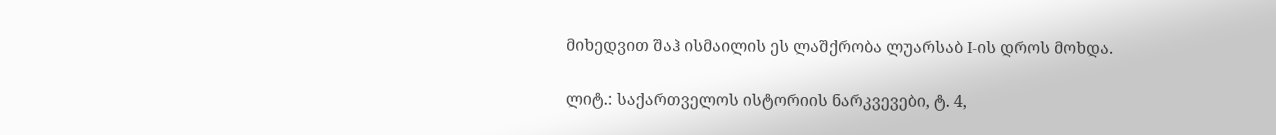მიხედვით შაჰ ისმაილის ეს ლაშქრობა ლუარსაბ I-ის დროს მოხდა.

ლიტ.: საქართველოს ისტორიის ნარკვევები, ტ. 4,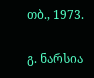თბ., 1973.

გ. ნარსია